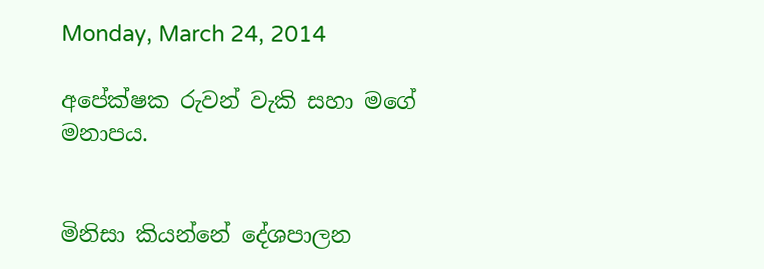Monday, March 24, 2014

අපේක්ෂක රුවන් වැකි සහා මගේ මනාපය.


මිනිසා කියන්නේ දේශපාලන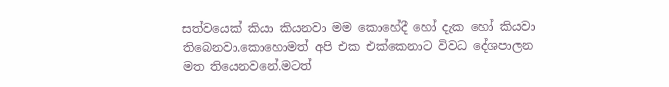සත්වයෙක් කියා කියනවා මම කොහේදී හෝ දැක හෝ කියවා තිබෙනවා.කොහොමත් අපි එක එක්කෙනාට විවධ දේශපාලන මත තියෙනවනේ.මටත්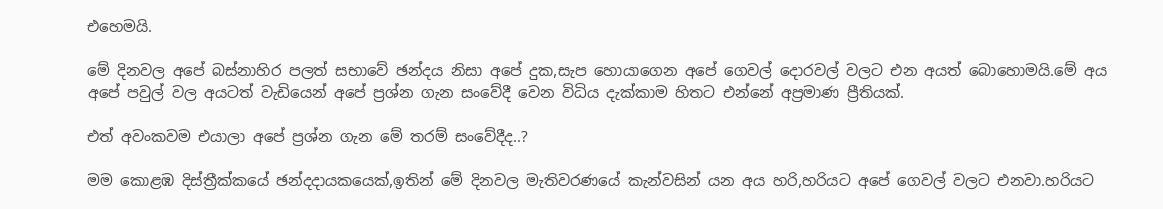එහෙමයි.

මේ දිනවල අපේ බස්නාහිර පලත් සභාවේ ඡන්දය නිසා අපේ දුක,සැප හොයාගෙන අපේ ගෙවල් දොරවල් වලට එන අයත් බොහොමයි.මේ අය අපේ පවුල් වල අයටත් වැඩියෙන් අපේ ප්‍රශ්න ගැන සංවේදී වෙන විධිය දැක්කාම හිතට එන්නේ අප්‍රමාණ ප්‍රීතියක්.

එත් අවංකවම එයාලා අපේ ප්‍රශ්න ගැන මේ තරම් සංවේදීද..?

මම කොළඹ දිස්ත්‍රීක්කයේ ඡන්දදායකයෙක්,ඉතින් මේ දිනවල මැතිවරණයේ කැන්වසින් යන අය හරි,හරියට අපේ ගෙවල් වලට එනවා.හරියට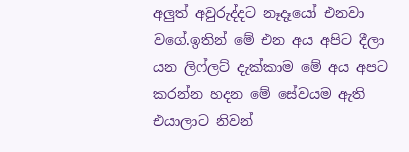අලුත් අවුරුද්දට නෑදෑයෝ එනවා වගේ.ඉතින් මේ එන අය අපිට දීලා යන ලිෆ්ලට් දැක්කාම මේ අය අපට කරන්න හදන මේ සේවයම ඇති එයාලාට නිවන්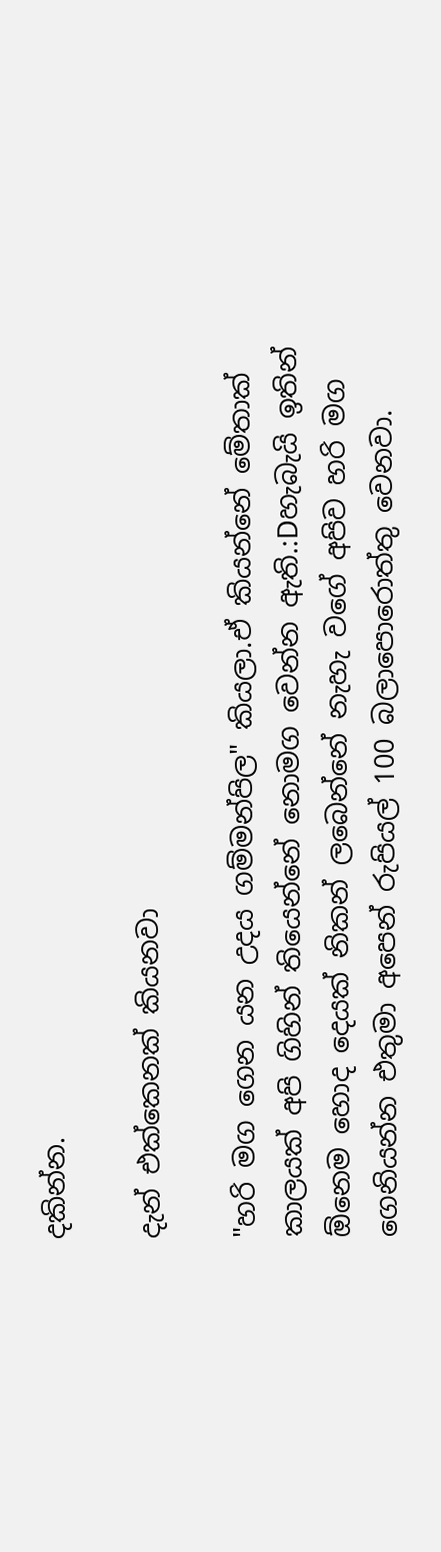දකින්න.

දැන් එක්කෙනක් කියනවා

"හරි මග ගෙන යන උදය ගම්මන්පිල" කියලා.ඒ කියන්නේ මේතාක් කාලයක් අපි ගිහින් තියෙන්නේ නොමග වෙන්න ඇති.:Dහැබැයි ඉතින් ඕනෙම හොද දෙයක් නිකන් ලබෙන්නේ නැහැ වගේ අපිව හරි මග ගෙනියන්න එතුමා අපෙන් රුපියල් 100 බලාපොරොත්තු වෙනවා.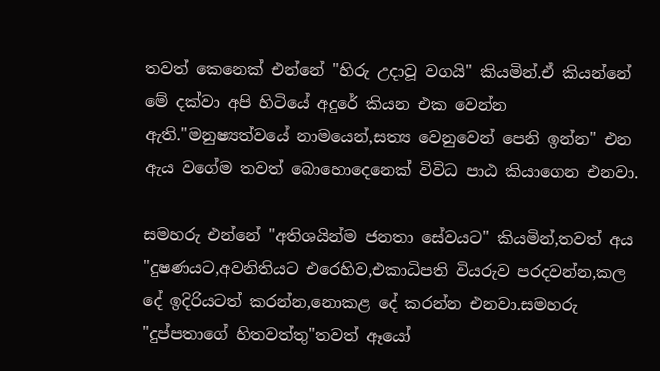තවත් කෙනෙක් එන්නේ "හිරු උදාවූ වගයි" කියමින්.ඒ කියන්නේ මේ දක්වා අපි හිටියේ අදුරේ කියන එක වෙන්න ඇති."මනුෂ්‍යත්වයේ නාමයෙන්,සත්‍ය වෙනුවෙන් පෙනි ඉන්න" එන ඇය වගේම තවත් බොහොදෙනෙක් විවිධ පාඨ කියාගෙන එනවා.

සමහරු එන්නේ "අතිශයින්ම ජනතා සේවයට" කියමින්,තවත් අය "දුෂණයට,අවනිතියට එරෙහිව,එකාධිපති වියරුව පරදවන්න,කල දේ ඉදිරියටත් කරන්න,නොකළ දේ කරන්න එනවා.සමහරු "දුප්පතාගේ හිතවත්තු"තවත් ඈයෝ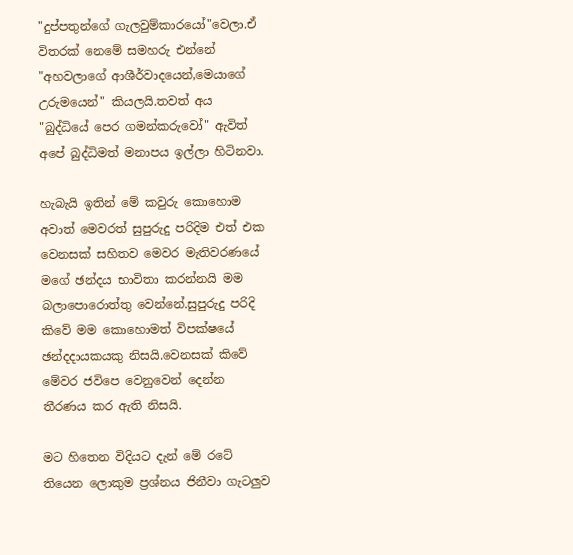"දුප්පතුන්ගේ ගැලවුම්කාරයෝ"වෙලා.ඒ විතරක් නෙමේ සමහරු එන්නේ "අහවලාගේ ආශීර්වාදයෙන්,මෙයාගේ උරුමයෙන්" කියලයි.තවත් අය "බුද්ධියේ පෙර ගමන්කරුවෝ" ඇවිත් අපේ බුද්ධිමත් මනාපය ඉල්ලා හිටිනවා.

හැබැයි ඉතින් මේ කවුරු කොහොම අවාත් මෙවරත් සුපුරුදු පරිදිම එත් එක වෙනසක් සහිතව මෙවර මැතිවරණයේ මගේ ඡන්දය භාවිතා කරන්නයි මම බලාපොරොත්තු වෙන්නේ.සුපුරුදු පරිදි කිවේ මම කොහොමත් විපක්ෂයේ ඡන්දදායකයකු නිසයි.වෙනසක් කිවේ මේවර ජවිපෙ වෙනුවෙන් දෙන්න තීරණය කර ඇති නිසයි.

මට හිතෙන විදියට දැන් මේ රටේ තියෙන ලොකුම ප්‍රශ්නය ජිනීවා ගැටලුව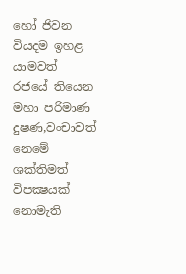හෝ ජිවන වියදම ඉහළ යාමවත් රජයේ තියෙන මහා පරිමාණ දුෂණ,වංචාවත් නෙමේ ශක්තිමත් විපක්‍ෂයක් නොමැති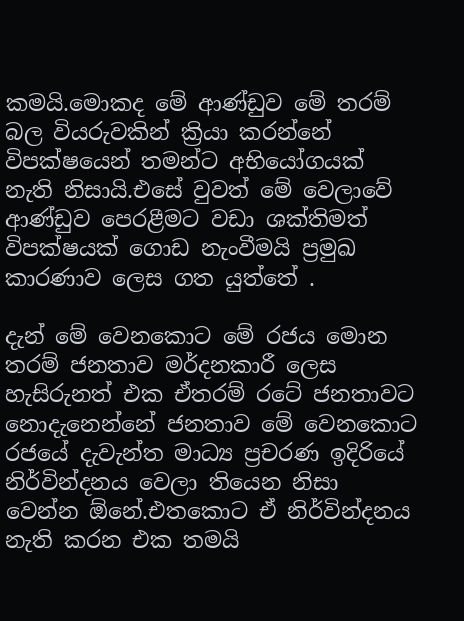කමයි.මොකද මේ ආණ්ඩුව මේ තරම් බල වියරුවකින් ක්‍රියා කරන්නේ විපක්ෂයෙන් තමන්ට අභියෝගයක් නැති නිසායි.එසේ වුවත් මේ වෙලාවේ ආණ්ඩුව පෙරළීමට වඩා ශක්තිමත් විපක්ෂයක් ගොඩ නැංවීමයි ප්‍රමුඛ කාරණාව ලෙස ගත යුත්තේ .

දැන් මේ වෙනකොට මේ රජය මොන තරම් ජනතාව මර්දනකාරී ලෙස හැසිරුනත් එක ඒතරම් රටේ ජනතාවට නොදැනෙන්නේ ජනතාව මේ වෙනකොට රජයේ දැවැන්ත මාධ්‍ය ප්‍රචරණ ඉදිරියේ නිර්වින්දනය වෙලා තියෙන නිසා වෙන්න ඕනේ.එතකොට ඒ නිර්වින්දනය නැති කරන එක තමයි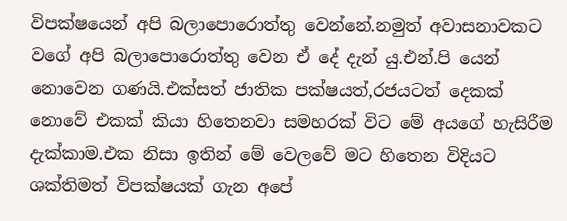විපක්ෂයෙන් අපි බලාපොරොත්තු වෙන්නේ.නමුත් අවාසනාවකට වගේ අපි බලාපොරොත්තු වෙන ඒ දේ දැන් යු.එන්.පි යෙන් නොවෙන ගණයි.එක්සත් ජාතික පක්ෂයත්,රජයටත් දෙකක් නොවේ එකක් කියා හිතෙනවා සමහරක් විට මේ අයගේ හැසිරීම දැක්කාම.එක නිසා ඉතින් මේ වෙලවේ මට හිතෙන විදියට ශක්තිමත් විපක්ෂයක් ගැන අපේ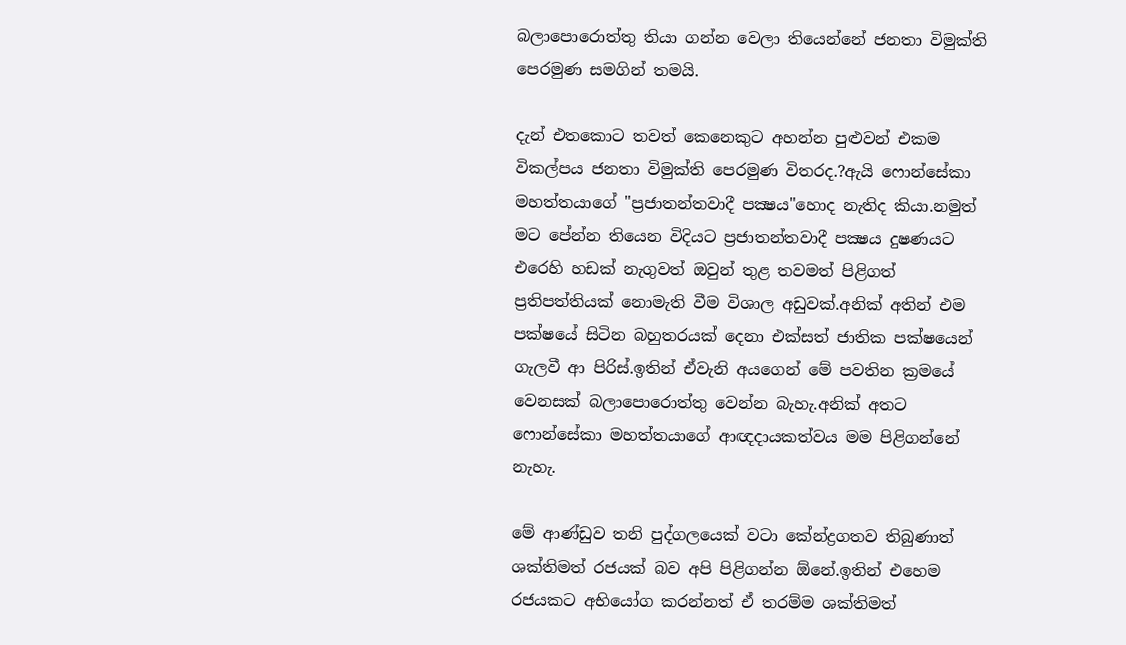බලාපොරොත්තු තියා ගන්න වෙලා තියෙන්නේ ජනතා විමුක්ති පෙරමුණ සමගින් තමයි.

දැන් එතකොට තවත් කෙනෙකුට අහන්න පුළුවන් එකම විකල්පය ජනතා විමුක්ති පෙරමුණ විතරද.?ඇයි ෆොන්සේකා මහත්තයාගේ "ප්‍රජාතන්තවාදී පක්‍ෂය"හොද නැතිද කියා.නමුත් මට පේන්න තියෙන විදියට ප්‍රජාතන්තවාදී පක්‍ෂය දුෂණයට එරෙහි හඩක් නැගුවත් ඔවුන් තුළ තවමත් පිළිගත්  ප්‍රතිපත්තියක් නොමැති වීම විශාල අඩුවක්.අනික් අතින් එම පක්ෂයේ සිටින බහුතරයක් දෙනා එක්සත් ජාතික පක්ෂයෙන් ගැලවී ආ පිරිස්.ඉතින් ඒවැනි අයගෙන් මේ පවතින ක්‍රමයේ වෙනසක් බලාපොරොත්තු වෙන්න බැහැ.අනික් අතට ෆොන්සේකා මහත්තයාගේ ආඥදායකත්වය මම පිළිගන්නේ නැහැ.

මේ ආණ්ඩුව තනි පුද්ගලයෙක් වටා කේන්ද්‍රගතව තිබුණාත් ශක්තිමත් රජයක් බව අපි පිළිගන්න ඕනේ.ඉතින් එහෙම රජයකට අභියෝග කරන්නත් ඒ තරම්ම ශක්තිමත්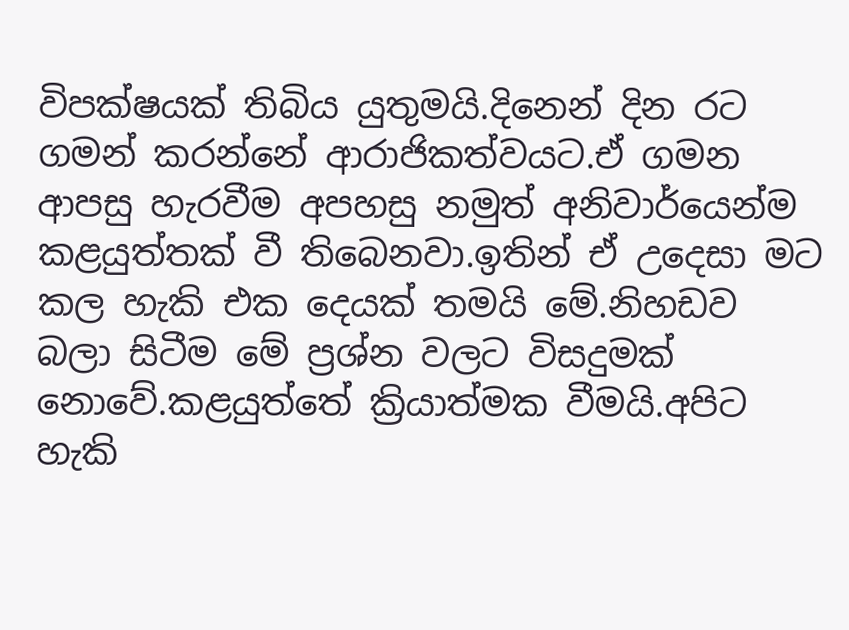විපක්ෂයක් තිබිය යුතුමයි.දිනෙන් දින රට ගමන් කරන්නේ ආරාජිකත්වයට.ඒ ගමන ආපසු හැරවීම අපහසු නමුත් අනිවාර්යෙන්ම කළයුත්තක් වී තිබෙනවා.ඉතින් ඒ උදෙසා මට කල හැකි එක දෙයක් තමයි මේ.නිහඩව බලා සිටීම මේ ප්‍රශ්න වලට විසදුමක් නොවේ.කළයුත්තේ ක්‍රියාත්මක වීමයි.අපිට හැකි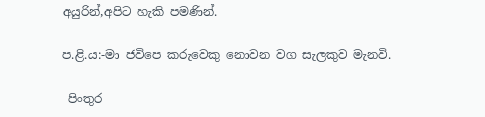අයුරින්,අපිට හැකි පමණින්.

ප.ළි.ය:-මා ජවිපෙ කරුවෙකු නොවන වග සැලකුව මැනවි.

 පිංතුර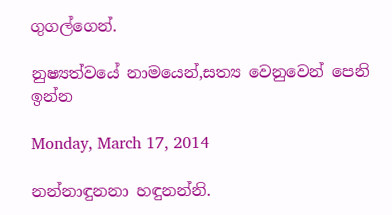ගුගල්ගෙන්.

නුෂ්‍යත්වයේ නාමයෙන්,සත්‍ය වෙනුවෙන් පෙනි ඉන්න

Monday, March 17, 2014

නන්නාඳුනනා හඳුනන්නි.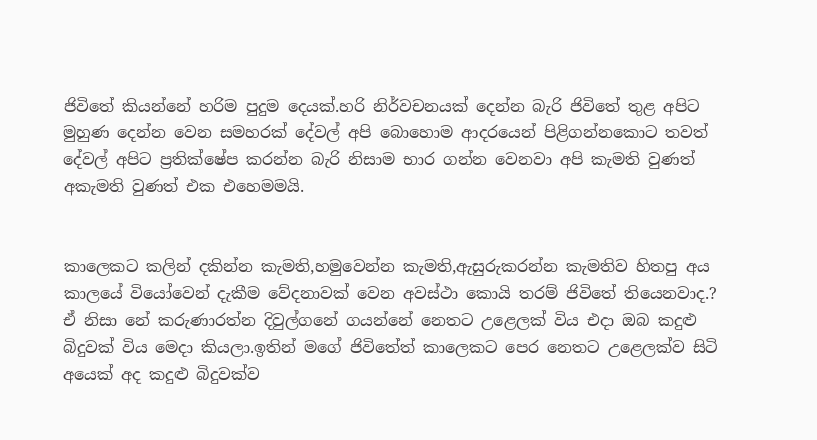ජිවිතේ කියන්නේ හරිම පුදුම දෙයක්.හරි නිර්වචනයක් දෙන්න බැරි ජිවිතේ තුළ අපිට මුහුණ දෙන්න වෙන සමහරක් දේවල් අපි බොහොම ආදරයෙන් පිළිගන්නකොට තවත් දේවල් අපිට ප්‍රතික්ෂේප කරන්න බැරි නිසාම භාර ගන්න වෙනවා අපි කැමති වුණත් අකැමති වුණත් එක එහෙමමයි.


කාලෙකට කලින් දකින්න කැමති,හමුවෙන්න කැමති,ඇසුරුකරන්න කැමතිව හිතපු අය කාලයේ වියෝවෙන් දැකීම වේදනාවක් වෙන අවස්ථා කොයි තරම් ජිවිතේ තියෙනවාද.? ඒ නිසා නේ කරුණාරත්න දිවුල්ගනේ ගයන්නේ නෙතට උළෙලක් විය එදා ඔබ කදුළු බිදුවක් විය මෙදා කියලා.ඉතින් මගේ ජිවිතේත් කාලෙකට පෙර නෙතට උළෙලක්ව සිටි අයෙක් අද කදුළු බිදුවක්ව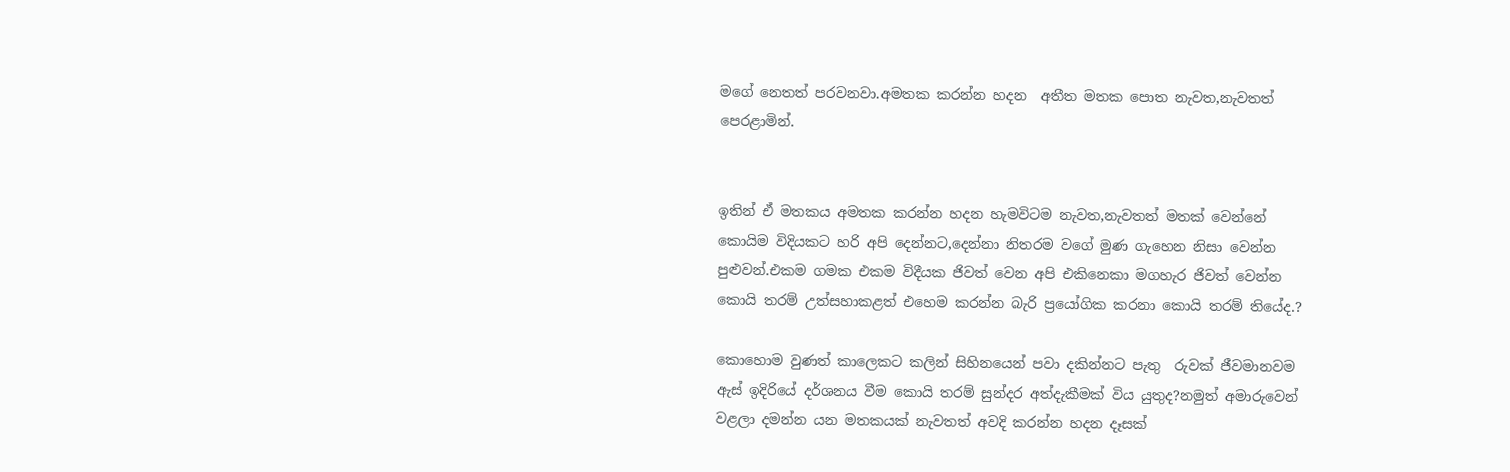මගේ නෙතත් පරවනවා.අමතක කරන්න හදන  අතීත මතක පොත නැවත,නැවතත් පෙරළාමින්.


ඉතින් ඒ මතකය අමතක කරන්න හදන හැමවිටම නැවත,නැවතත් මතක් වෙන්නේ කොයිම විදියකට හරි අපි දෙන්නට,දෙන්නා නිතරම වගේ මුණ ගැහෙන නිසා වෙන්න පුළුවන්.එකම ගමක එකම විදීයක ජිවත් වෙන අපි එකිනෙකා මගහැර ජිවත් වෙන්න කොයි තරම් උත්සහාකළත් එහෙම කරන්න බැරි ප්‍රයෝගික කරනා කොයි තරම් තියේද.?

කොහොම වුණත් කාලෙකට කලින් සිහිනයෙන් පවා දකින්නට පැතු  රුවක් ජීවමානවම ඇස් ඉදිරියේ දර්ශනය වීම කොයි තරම් සුන්දර අත්දැකීමක් විය යුතුද?නමුත් අමාරුවෙන් වළලා දමන්න යන මතකයක් නැවතත් අවදි කරන්න හදන දෑසක්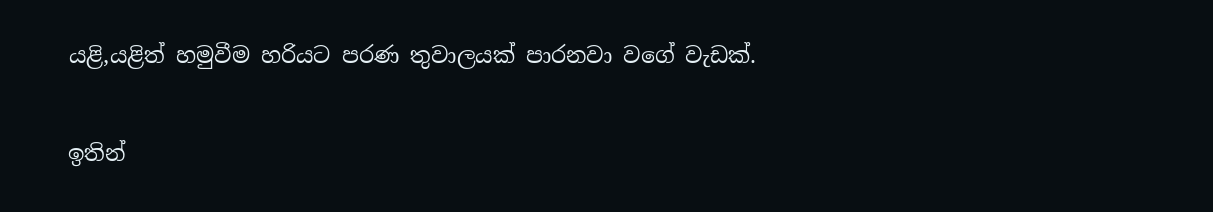යළි,යළිත් හමුවීම හරියට පරණ තුවාලයක් පාරනවා වගේ වැඩක්.

ඉතින්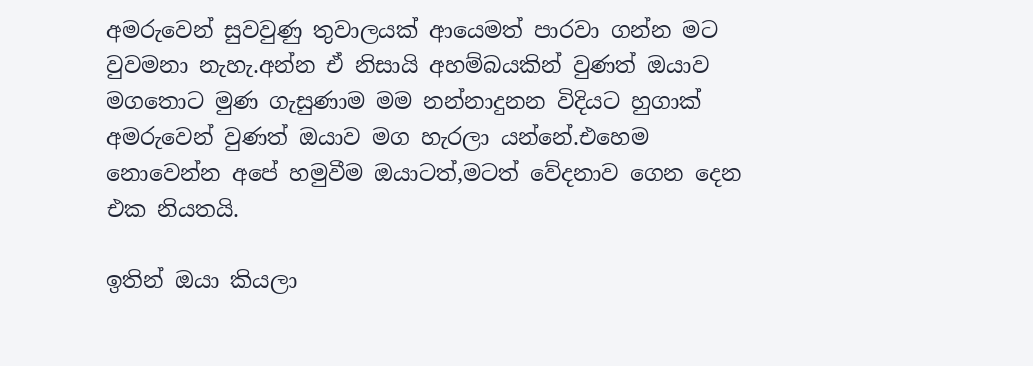අමරුවෙන් සුවවුණු තුවාලයක් ආයෙමත් පාරවා ගන්න මට වුවමනා නැහැ.අන්න ඒ නිසායි අහම්බයකින් වුණත් ඔයාව මගතොට මුණ ගැසුණාම මම නන්නාදුනන විදියට හුගාක් අමරුවෙන් වුණත් ඔයාව මග හැරලා යන්නේ.එහෙම නොවෙන්න අපේ හමුවීම ඔයාටත්,මටත් වේදනාව ගෙන දෙන එක නියතයි.

ඉතින් ඔයා කියලා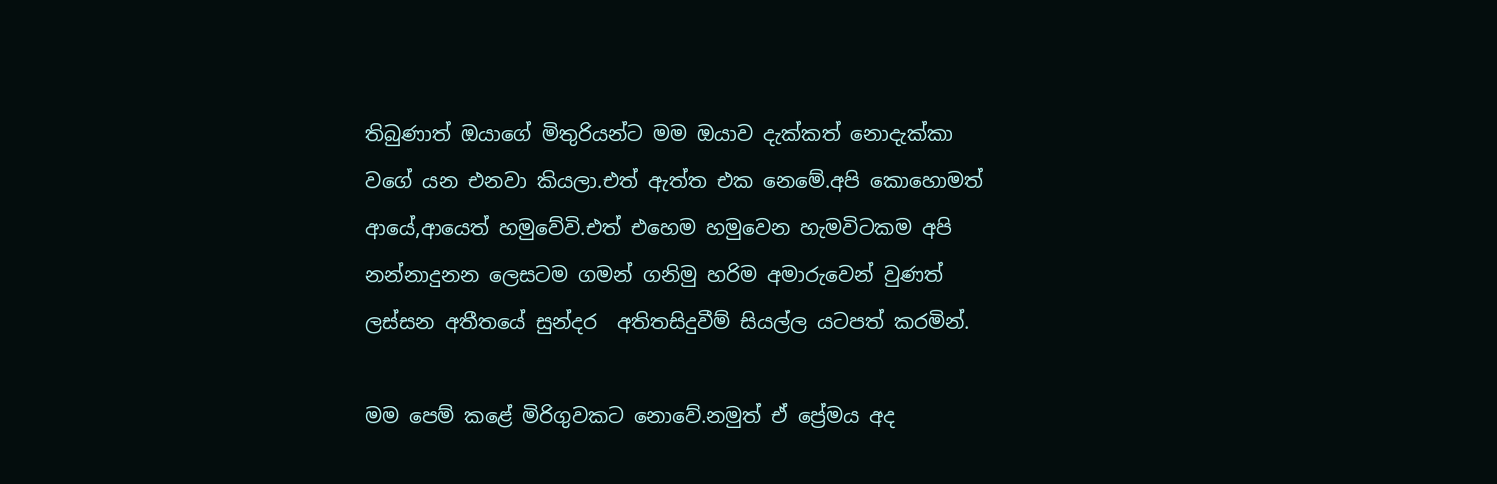තිබුණාත් ඔයාගේ මිතුරියන්ට මම ඔයාව දැක්කත් නොදැක්කා වගේ යන එනවා කියලා.එත් ඇත්ත එක නෙමේ.අපි කොහොමත් ආයේ,ආයෙත් හමුවේවි.එත් එහෙම හමුවෙන හැමවිටකම අපි නන්නාදුනන ලෙසටම ගමන් ගනිමු හරිම අමාරුවෙන් වුණත් ලස්සන අතීතයේ සුන්දර  අතිතසිදුවීම් සියල්ල යටපත් කරමින්.

මම පෙම් කළේ මිරිගුවකට නොවේ.නමුත් ඒ ප්‍රේමය අද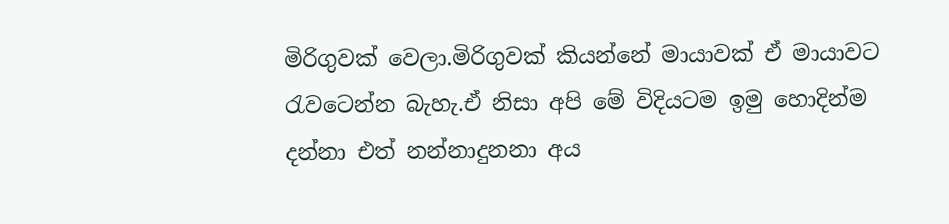මිරිගුවක් වෙලා.මිරිගුවක් කියන්නේ මායාවක් ඒ මායාවට රැවටෙන්න බැහැ.ඒ නිසා අපි මේ විදියටම ඉමු හොදින්ම දන්නා එත් නන්නාදුනනා අය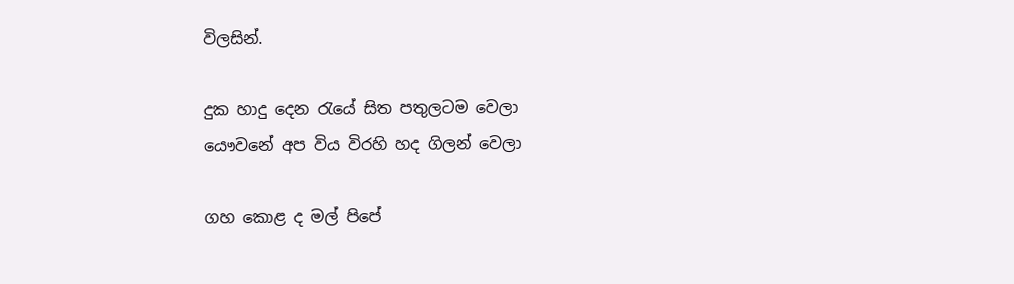විලසින්.

දුක හාදු දෙන රැයේ සිත පතුලටම වෙලා
යෞවනේ අප විය විරහි හද ගිලන් වෙලා

ගහ කොළ ද මල් පිපේ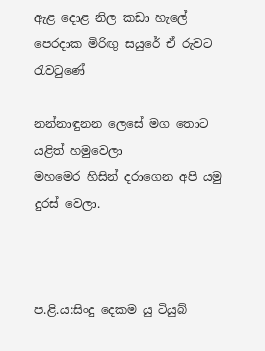ඇළ දොළ නිල කඩා හැලේ
පෙරදාක මිරිඟු සයුරේ ඒ රුවට රැවටුණේ

නන්නාඳුනන ලෙසේ මග තොට යළිත් හමුවෙලා
මහමෙර හිසින් දරාගෙන අපි යමු දුරස් වෙලා.



ප.ළි.ය:සිංදු දෙකම යු ටියුබ්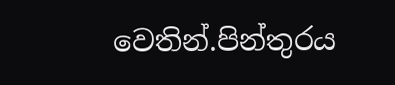වෙතින්.පින්තුරය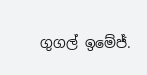ගුගල් ඉමේජ්.